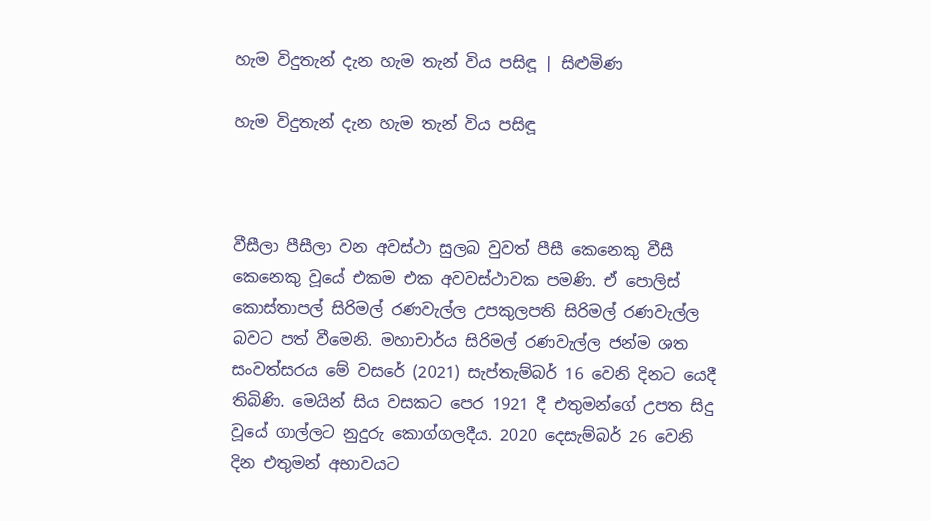හැම විදුතැන් දැන හැම තැන් විය පසිඳූ | සිළුමිණ

හැම විදුතැන් දැන හැම තැන් විය පසිඳූ



වීසීලා පීසීලා වන අවස්ථා සුලබ වුවත් පීසී කෙනෙකු වීසී කෙනෙකු වූයේ එකම එක අවවස්ථාවක පමණි. ඒ පොලිස් කොස්තාපල් සිරිමල් රණවැල්ල උපකුලපති සිරිමල් රණවැල්ල බවට පත් වීමෙනි. මහාචාර්ය සිරිමල් රණවැල්ල ජන්ම ශත සංවත්සරය මේ වසරේ (2021) සැප්තැම්බර් 16 වෙනි දිනට යෙදී තිබිණි. මෙයින් සිය වසකට පෙර 1921 දී එතුමන්ගේ උපත සිදු වූයේ ගාල්ලට නුදුරු කොග්ගලදීය. 2020 දෙසැම්බර් 26 වෙනි දින එතුමන් අභාවයට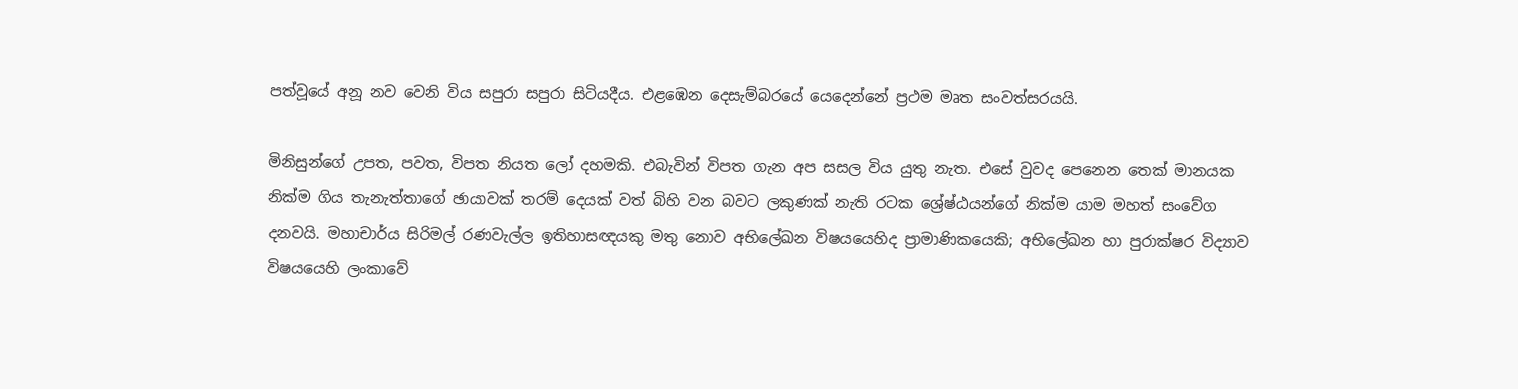පත්වූයේ අනූ නව වෙනි විය සපුරා සපුරා සිටියදීය. එළඹෙන දෙසැම්බරයේ යෙදෙන්නේ ප්‍රථම මෘත සංවත්සරයයි.

මිනිසුන්ගේ උපත, පවත, විපත නියත ලෝ දහමකි. එබැවින් විපත ගැන අප සසල විය යුතු නැත. එසේ වුවද පෙනෙන තෙක් මානයක නික්ම ගිය තැනැත්තාගේ ඡායාවක් තරම් දෙයක් වත් බිහි වන බවට ලකුණක් නැති රටක ශ්‍රේෂ්ඨයන්ගේ නික්ම යාම මහත් සංවේග දනවයි. මහාචාර්ය සිරිමල් රණවැල්ල ඉතිහාසඥයකු මතු නොව අභිලේඛන විෂයයෙහිද ප්‍රාමාණිකයෙකි‍‍; අභිලේඛන හා පුරාක්ෂර විද්‍යාව විෂයයෙහි ලංකාවේ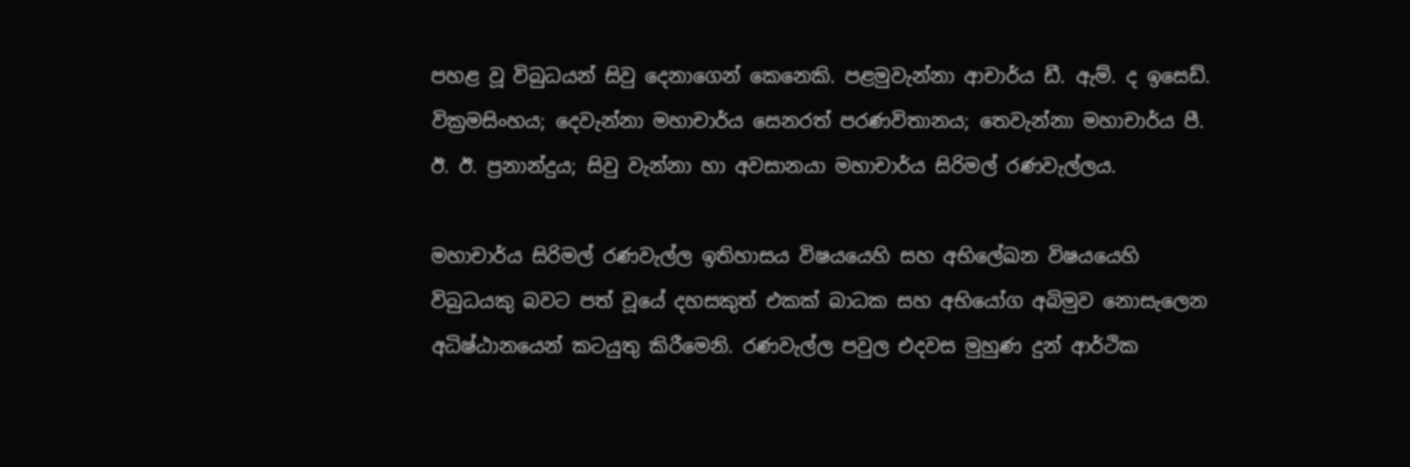පහළ වූ විබුධයන් සිවු දෙනාගෙන් කෙනෙකි. පළමුවැන්නා ආචාර්ය ඩී. ඇම්. ද ඉසෙඩ්. වික්‍රමසිංහය; දෙවැන්නා මහාචාර්ය සෙනරත් පරණවිතානය; තෙවැන්නා මහාචාර්ය පී. ඊ. ඊ. ප්‍රනාන්දුය; සිවු වැන්නා හා අවසානයා මහාචාර්ය සිරිමල් රණවැල්ලය.

මහාචාර්ය සිරිමල් රණවැල්ල ඉතිහාසය විෂයයෙහි සහ අභිලේඛන විෂයයෙහි විබුධයකු බවට පත් වූයේ දහසකුත් එකක් බාධක සහ අභියෝග අබිමුව නොසැලෙන අධිෂ්ඨානයෙන් කටයුතු කිරීමෙනි. රණවැල්ල පවුල එදවස මුහුණ දුන් ආර්ථික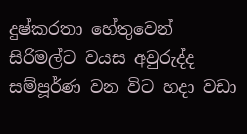දුෂ්කරතා හේතුවෙන් සිරිමල්ට වයස අවුරුද්ද සම්පූර්ණ වන විට හදා වඩා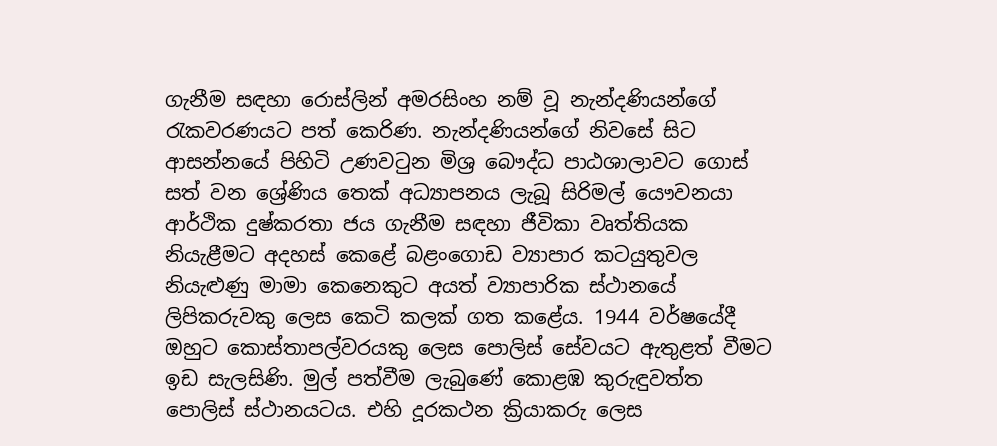ගැනීම සඳහා රොස්ලින් අමරසිංහ නම් වූ නැන්දණියන්ගේ රැකවරණයට පත් කෙරිණ. නැන්දණියන්ගේ නිවසේ සිට ආසන්නයේ පිහිටි උණවටුන මිශ්‍ර බෞද්ධ පාඨශාලාවට ගොස් සත් වන ශ්‍රේණිය තෙක් අධ්‍යාපනය ලැබූ සිරිමල් යෞවනයා ආර්ථික දුෂ්කරතා ජය ගැනීම සඳහා ජීවිකා වෘත්තියක නියැළීමට අදහස් කෙළේ බළංගොඩ ව්‍යාපාර කටයුතුවල නියැළුණු මාමා කෙනෙකුට අයත් ව්‍යාපාරික ස්ථානයේ ලිපිකරුවකු ලෙස කෙටි කලක් ගත කළේය. 1944 වර්ෂයේදී ඔහුට කොස්තාපල්වරයකු ලෙස පොලිස් සේවයට ඇතුළත් වීමට ඉඩ සැලසිණි. මුල් පත්වීම ලැබුණේ කොළඹ කුරුඳුවත්ත පොලිස් ස්ථානයටය. එහි දූරකථන ක්‍රියාකරු ලෙස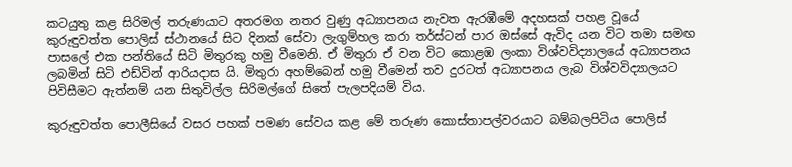කටයුතු කළ සිරිමල් තරුණයාට අතරමග නතර වුණු අධ්‍යාපනය නැවත ඇරඹීමේ අදහසක් පහළ වූයේ කුරුඳුවත්ත පොලිස් ස්ථානයේ සිට දිනක් සේවා ලැගුම්හල කරා තර්ස්ටන් පාර ඔස්සේ ඇවිද යන විට තමා සමඟ පාසලේ එක පන්තියේ සිටි මිතුරකු හමු වීමෙනි. ඒ මිතුරා ඒ වන විට කොළඹ ලංකා විශ්වවිද්‍යාලයේ අධ්‍යාපනය ලබමින් සිටි එඩ්වින් ආරියදාස යි. මිතුරා අහම්බෙන් හමු වීමෙන් තව දුරටත් අධ්‍යාපනය ලැබ විශ්වවිද්‍යාලයට පිවිසීමට ඇත්නම් යන සිතුවිල්ල සිරිමල්ගේ සිතේ පැලපදියම් විය.

කුරුඳුවත්ත පොලීසියේ වසර පහක් පමණ සේවය කළ මේ තරුණ කොස්තාපල්වරයාට බම්බලපිටිය පොලිස්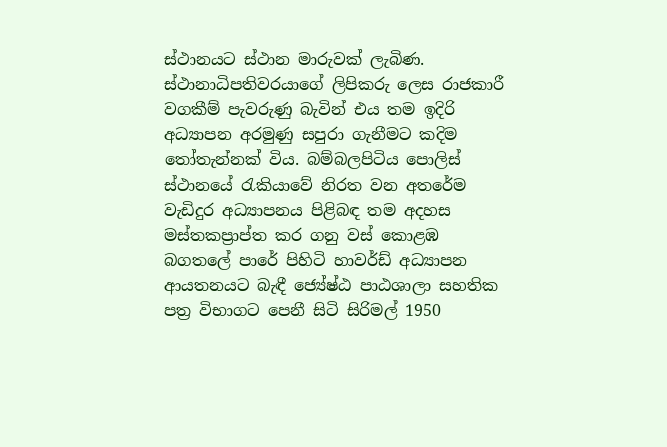ස්ථානයට ස්ථාන මාරුවක් ලැබිණ. ස්ථානාධිපතිවරයාගේ ලිපිකරු ලෙස රාජකාරී වගකීම් පැවරුණු බැවින් එය තම ඉදිරි අධ්‍යාපන අරමුණු සපුරා ගැනීමට කදිම තෝතැන්නක් විය. බම්බලපිටිය පොලිස් ස්ථානයේ රැකියාවේ නිරත වන අතරේම වැඩිදුර අධ්‍යාපනය පිළිබඳ තම අදහස මස්තකප්‍රාප්ත කර ගනු වස් කොළඹ බගතලේ පාරේ පිහිටි හාවර්ඩ් අධ්‍යාපන ආයතනයට බැඳී ජ්‍යේෂ්ඨ පාඨශාලා සහතික පත්‍ර විභාගට පෙනී සිටි සිරිමල් 1950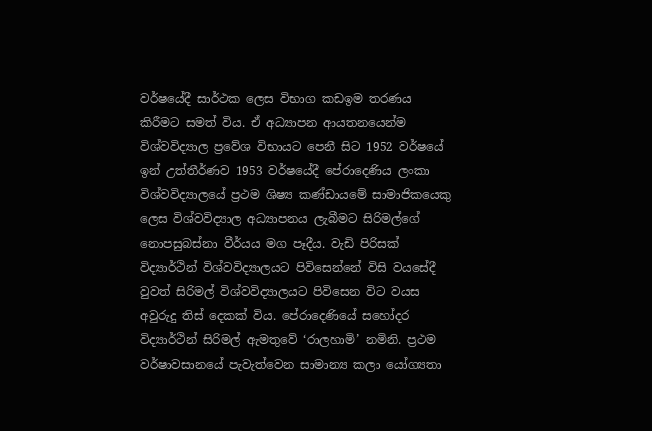වර්ෂයේදී සාර්ථක ලෙස විභාග කඩඉම තරණය කිරීමට සමත් විය. ඒ අධ්‍යාපන ආයතනයෙන්ම විශ්වවිද්‍යාල ප්‍රවේශ විභායට පෙනී සිට 1952 වර්ෂයේ ඉන් උත්තීර්ණව 1953 වර්ෂයේදී පේරාදෙණිය ලංකා විශ්වවිද්‍යාලයේ ප්‍රථම ශිෂ්‍ය කණ්ඩායමේ සාමාජිකයෙකු ලෙස විශ්වවිද්‍යාල අධ්‍යාපනය ලැබීමට සිරිමල්ගේ නොපසුබස්නා වීර්යය මග පෑදීය. වැඩි පිරිසක් විද්‍යාර්ථින් විශ්වවිද්‍යාලයට පිවිසෙන්නේ විසි වයසේදී වුවත් සිරිමල් විශ්වවිද්‍යාලයට පිවිසෙන විට වයස අවුරුදු තිස් දෙකක් විය. පේරාදෙණියේ සහෝදර විද්‍යාර්ථින් සිරිමල් ඇමතුවේ ‘රාලහාමි’ නමිනි. ප්‍රථම වර්ෂාවසානයේ පැවැත්වෙන සාමාන්‍ය කලා යෝග්‍යතා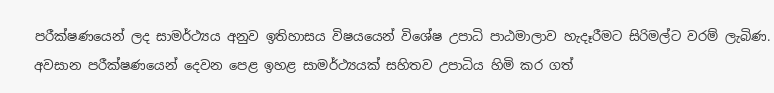පරීක්ෂණයෙන් ලද සාමර්ථ්‍යය අනුව ඉතිහාසය විෂයයෙන් විශේෂ උපාධි පාඨමාලාව හැදෑරීමට සිරිමල්ට වරම් ලැබිණ. අවසාන පරීක්ෂණයෙන් දෙවන පෙළ ඉහළ සාමර්ථ්‍යයක් සහිතව උපාධිය හිමි කර ගත්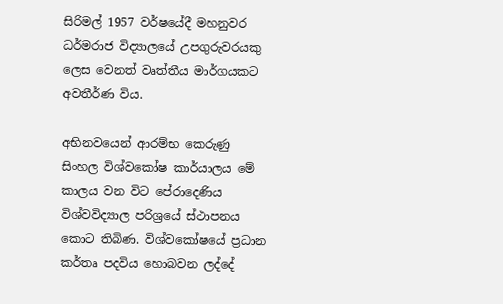සිරිමල් 1957 වර්ෂයේදී මහනුවර ධර්මරාජ විද්‍යාලයේ උපගුරුවරයකු ලෙස වෙනත් වෘත්තීය මාර්ගයකට අවතීර්ණ විය.

අභිනවයෙන් ආරම්භ කෙරුණු සිංහල විශ්වකෝෂ කාර්යාලය මේ කාලය වන විට පේරාදෙණිය විශ්වවිද්‍යාල පරිශ්‍රයේ ස්ථාපනය කොට තිබිණ. විශ්වකෝෂයේ ප්‍රධාන කර්තෘ පදවිය හොබවන ලද්දේ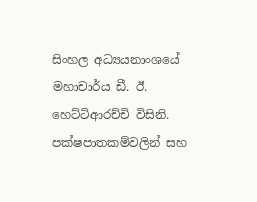සිංහල අධ්‍යයනාංශයේ මහාචාර්ය ඩී. ඊ. හෙට්ටිආරච්චි විසිනි. පක්ෂපාතකම්වලින් සහ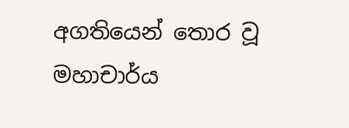අගතියෙන් තොර වූ මහාචාර්ය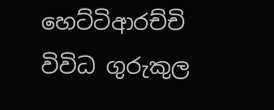හෙට්ටිආරච්චි විවිධ ගුරුකුල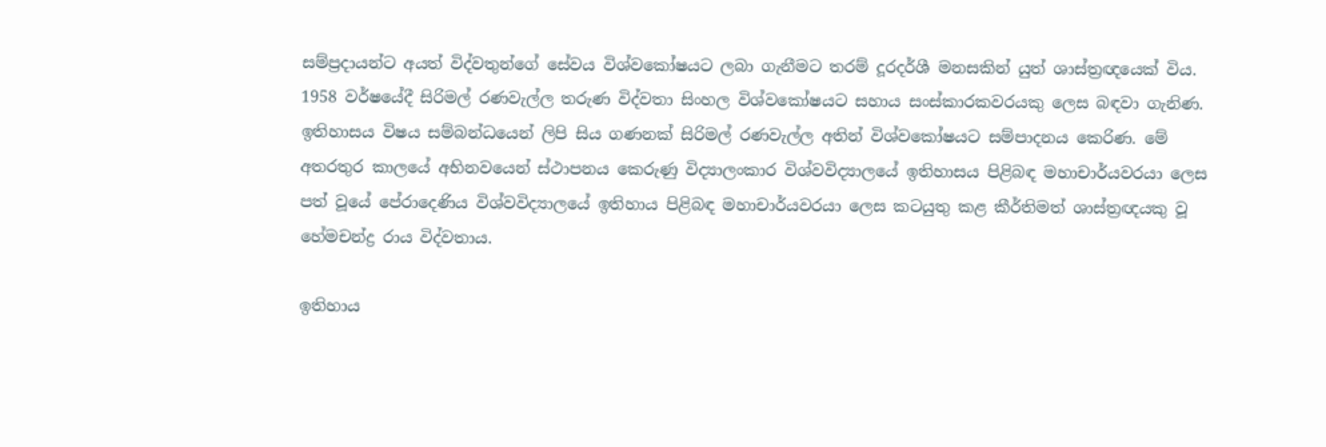සම්ප්‍රදායන්ට අයත් විද්වතුන්ගේ සේවය විශ්වකෝෂයට ලබා ගැනීමට තරම් දූරදර්ශී මනසකින් යුත් ශාස්ත්‍රඥයෙක් විය. 1958 වර්ෂයේදී සිරිමල් රණවැල්ල තරුණ විද්වතා සිංහල විශ්වකෝෂයට සහාය සංස්කාරකවරයකු ලෙස බඳවා ගැනිණ. ඉතිහාසය විෂය සම්බන්ධයෙන් ලිපි සිය ගණනක් සිරිමල් රණවැල්ල අතින් විශ්වකෝෂයට සම්පාදනය කෙරිණ. මේ අතරතුර කාලයේ අභිනවයෙන් ස්ථාපනය කෙරුණු විද්‍යාලංකාර විශ්වවිද්‍යාලයේ ඉතිහාසය පිළිබඳ මහාචාර්යවරයා ලෙස පත් වූයේ පේරාදෙණිය විශ්වවිද්‍යාලයේ ඉතිහාය පිළිබඳ මහාචාර්යවරයා ලෙස කටයුතු කළ කීර්තිමත් ශාස්ත්‍රඥයකු වූ හේමචන්ද්‍ර රාය විද්වතාය.

ඉතිහාය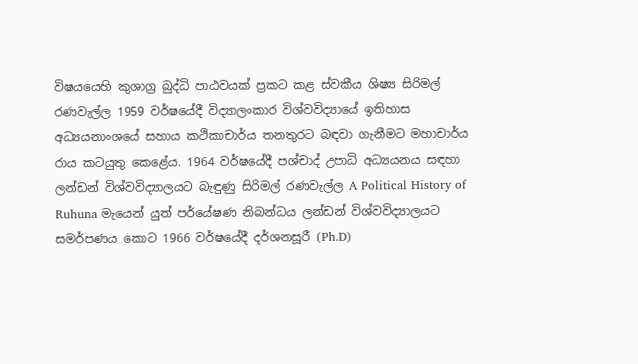විෂයයෙහි කුශාග්‍ර බුද්ධි පාඨවයක් ප්‍රකට කළ ස්වකීය ශිෂ්‍ය සිරිමල් රණවැල්ල 1959 වර්ෂයේදී විද්‍යාලංකාර විශ්වවිද්‍යායේ ඉතිහාස අධ්‍යයනාංශයේ සහාය කථිකාචාර්ය තනතුරට බඳවා ගැනීමට මහාචාර්ය රාය කටයුතු‍ කෙළේය. 1964 වර්ෂයේදී පශ්චාද් උපාධි අධ්‍යයනය සඳහා ලන්ඩන් විශ්වවිද්‍යාලයට බැඳුණු සිරිමල් රණවැල්ල A Political History of Ruhuna මැයෙන් යුත් පර්යේෂණ නිබන්ධය ලන්ඩන් විශ්වවිද්‍යාලයට සමර්පණය කොට 1966 වර්ෂයේදී දර්ශනසූරී (Ph.D)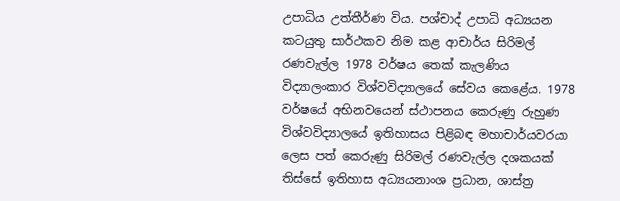උපාධිය උත්තීර්ණ විය. පශ්චාද් උපාධි අධ්‍යයන කටයුතු සාර්ථකව නිම කළ ආචාර්ය සිරිමල් රණවැල්ල 1978 වර්ෂය තෙක් කැලණිය විද්‍යාලංකාර විශ්වවිද්‍යාලයේ සේවය කෙළේය. 1978 වර්ෂයේ අභිනවයෙන් ස්ථාපනය කෙරුණු රුහුණ විශ්වවිද්‍යාලයේ ඉතිහාසය පිළිබඳ මහාචාර්යවරයා ලෙස පත් කෙරුණු සිරිමල් රණවැල්ල දශකයක් තිස්සේ ඉතිහාස අධ්‍යයනාංශ ප්‍රධාන, ශාස්ත්‍ර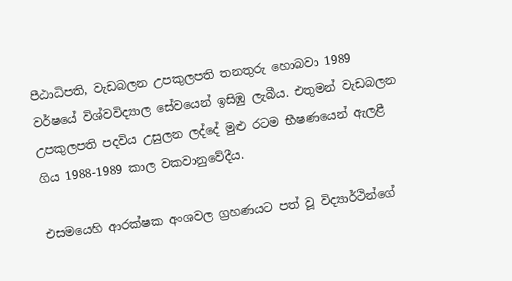පීඨාධිපති, වැඩබලන උපකුලපති තනතුරු හොබවා 1989 වර්ෂයේ විශ්වවිද්‍යාල සේවයෙන් ඉසිඹු ලැබීය. එතුමන් වැඩබලන උපකුලපති පදවිය උසුලන ලද්දේ මුළු රටම භීෂණයෙන් ඇලළී ගිය 1988-1989 කාල වකවානුවේදීය.

එසමයෙහි ආරක්ෂක අංශවල ග්‍රහණයට පත් වූ විද්‍යාර්ථින්ගේ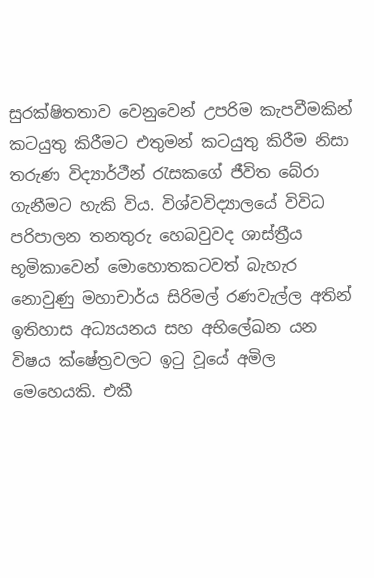සුරක්ෂිතතාව වෙනුවෙන් උපරිම කැපවීමකින් කටයුතු කිරීමට එතුමන් කටයුතු කිරීම නිසා තරුණ විද්‍යාර්ථීන් රැසකගේ ජීවිත බේරා ගැනීමට හැකි විය. විශ්වවිද්‍යාලයේ විවිධ පරිපාලන තනතුරු හෙබවුවද ශාස්ත්‍රීය භූමිකාවෙන් මොහොතකටවත් බැහැර නොවුණු මහාචාර්ය සිරිමල් රණවැල්ල අතින් ඉතිහාස අධ්‍යයනය සහ අභිලේඛන යන විෂය ක්ෂේත්‍රවලට ඉටු වූයේ අමිල මෙහෙයකි. එකී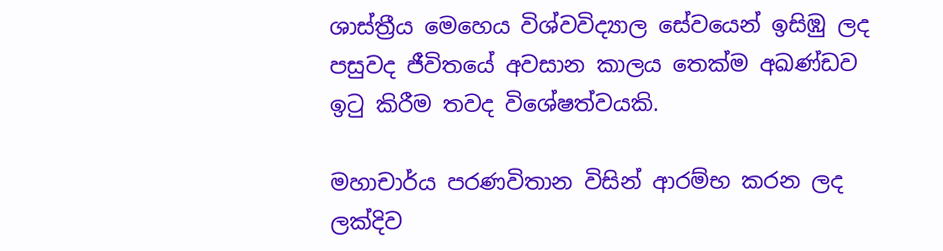ශාස්ත්‍රීය මෙහෙය විශ්වවිද්‍යාල සේවයෙන් ඉසිඹු ලද පසුවද ජීවිතයේ අවසාන කාලය තෙක්ම අඛණ්ඩව ඉටු කිරීම තවද විශේෂත්වයකි.

මහාචාර්ය පරණවිතාන විසින් ආරම්භ කරන ලද ලක්දිව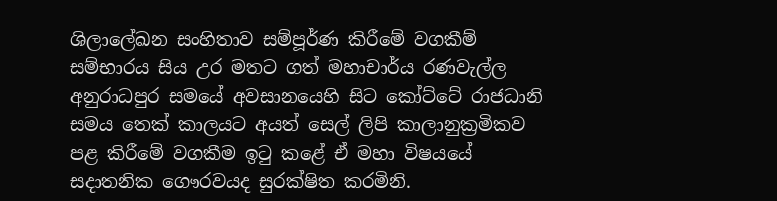ශිලාලේඛන සංහිතාව සම්පූර්ණ කිරීමේ වගකීම් සම්භාරය සිය උර මතට ගත් මහාචාර්ය රණවැල්ල අනුරාධපුර සමයේ අවසානයෙහි සිට කෝට්ටේ රාජධානි සමය තෙක් කාලයට අයත් සෙල් ලිපි කාලානුක්‍රමිකව පළ කිරීමේ වගකීම ඉටු කළේ ඒ මහා විෂයයේ සදාතනික ගෞරවයද සුරක්ෂිත කරමිනි.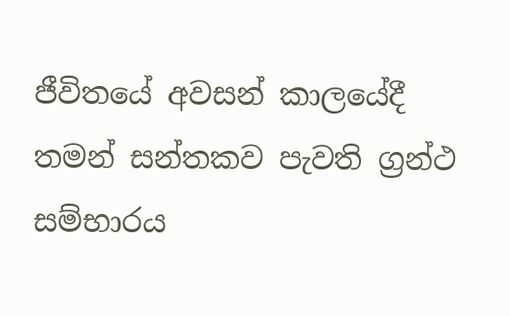ජීවිතයේ අවසන් කාලයේදී තමන් සන්තකව පැවති ග්‍රන්ථ සම්භාරය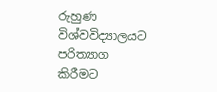රුහුණ විශ්වවිද්‍යාලයට පරිත්‍යාග කිරීමට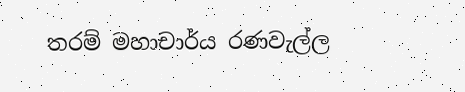තරම් මහාචාර්ය රණවැල්ල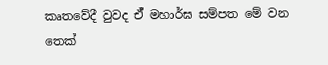කෘතවේදී වුවද ඒ් මහාර්ඝ සම්පත මේ වන තෙක්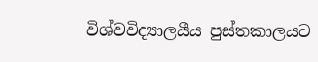විශ්වවිද්‍යාලයීය පුස්තකාලයට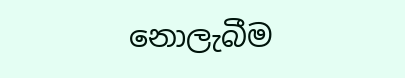නොලැබීම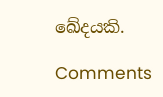ඛේදයකි.

Comments